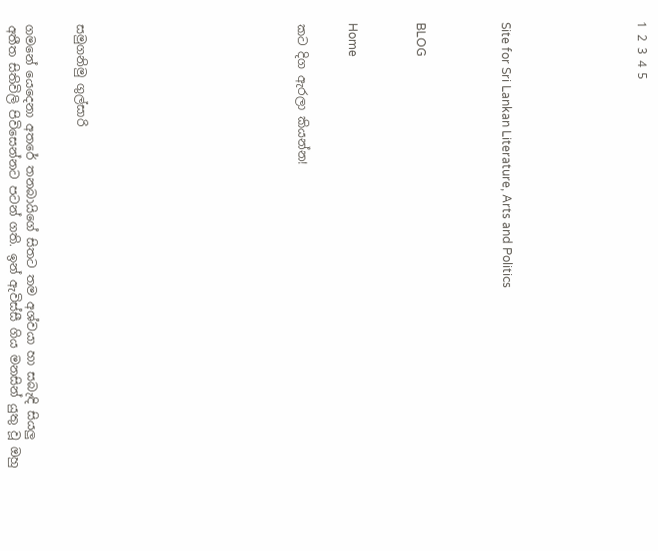1 2 3 4 5







Site for Sri Lankan Literature, Arts and Politics




BLOG



Home


කට දිග ඇරලා කියන්න!












සමුගනිමු ගුල්සාරි


ගමනේ යෙදෙනා අතරේ තනබායිගේ සිතට තම අශ්වයා හා සබැඳි සියලු අතීත සිතිවිලි පිවිසෙන්නට පටන් ගති. ඉන් ඇවිස්සී ගිය මනසින් යුතු වූ ඔහු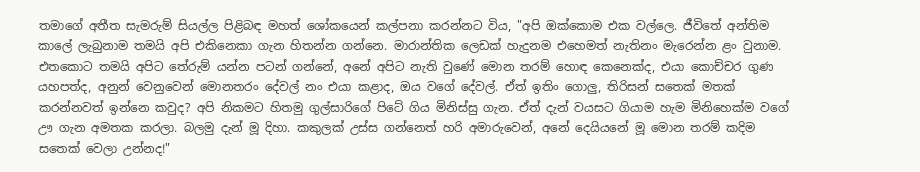තමාගේ අතීත සැමරුම් සියල්ල පිළිබඳ මහත් ශෝකයෙන් කල්පනා කරන්නට විය, "අපි ඔක්කොම එක වල්ලෙ. ජීවිතේ අන්තිම කාලේ ලැබුනාම තමයි අපි එකිනෙකා ගැන හිතන්න ගන්නෙ. මාරාන්තික ලෙඩක් හැදුනම එහෙමත් නැතිනං මැරෙන්න ළං වුනාම. එතකොට තමයි අපිට තේරුම් යන්න පටන් ගන්නේ, අනේ අපිට නැති වුණේ මොන තරම් හොඳ කෙනෙක්ද, එයා කොච්චර ගුණ යහපත්ද, අනුන් වෙනුවෙන් මොනතරං දේවල් නං එයා කළාද, ඔය වගේ දේවල්. ඒත් ඉතිං ගොලු, තිරිසන් සතෙක් මතක් කරන්නවත් ඉන්නෙ කවුද? අපි නිකමට හිතමු ගුල්සාරිගේ පිටේ ගිය මිනිස්සු ගැන. ඒත් දැන් වයසට ගියාම හැම මිනිහෙක්ම වගේ ඌ ගැන අමතක කරලා. බලමු දැන් මූ දිහා. කකුලක් උස්ස ගන්නෙත් හරි අමාරුවෙන්, අනේ දෙයියනේ මූ මොන තරම් කදිම සතෙක් වෙලා උන්නද!"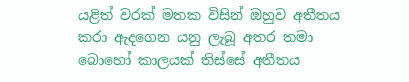යළිත් වරක් මතක විසින් ඔහුව අතීතය කරා ඇදගෙන යනු ලැබූ අතර තමා බොහෝ කාලයක් තිස්සේ අතීතය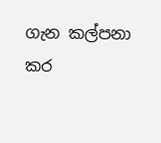ගැන කල්පනා කර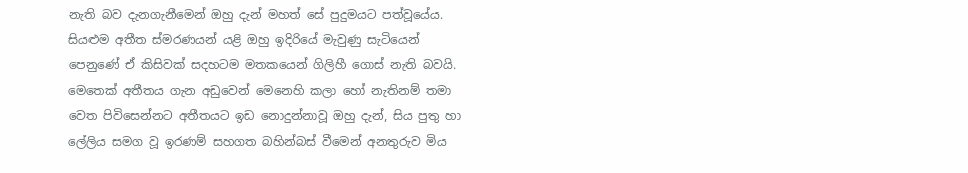නැති බව දැනගැනීමෙන් ඔහු දැන් මහත් සේ පුදුමයට පත්වූයේය. සියළුම අතීත ස්මරණයන් යළි ඔහු ඉදිරියේ මැවුණු සැටියෙන් පෙනුණේ ඒ කිසිවක් සදහටම මතකයෙන් ගිලිහී ගොස් නැති බවයි. මෙතෙක් අතීතය ගැන අඩුවෙන් මෙනෙහි කලා හෝ නැතිනම් තමා වෙත පිවිසෙන්නට අතීතයට ඉඩ නොදුන්නාවූ ඔහු දැන්, සිය පුතු හා ලේලිය සමග වූ ඉරණම් සහගත බහින්බස් වීමෙන් අනතුරුව මිය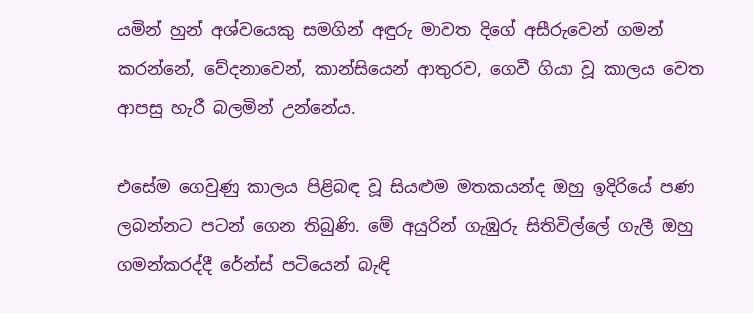යමින් හුන් අශ්වයෙකු සමගින් අඳුරු මාවත දිගේ අසීරුවෙන් ගමන් කරන්නේ, වේදනාවෙන්, කාන්සියෙන් ආතුරව, ගෙවී ගියා වූ කාලය වෙත ආපසු හැරී බලමින් උන්නේය.

එසේම ගෙවුණු කාලය පිළිබඳ වූ සියළුම මතකයන්ද ඔහු ඉදිරියේ පණ ලබන්නට පටන් ගෙන තිබුණි. මේ අයුරින් ගැඹුරු සිතිවිල්ලේ ගැලී ඔහු ගමන්කරද්දී රේන්ස් පටියෙන් බැඳි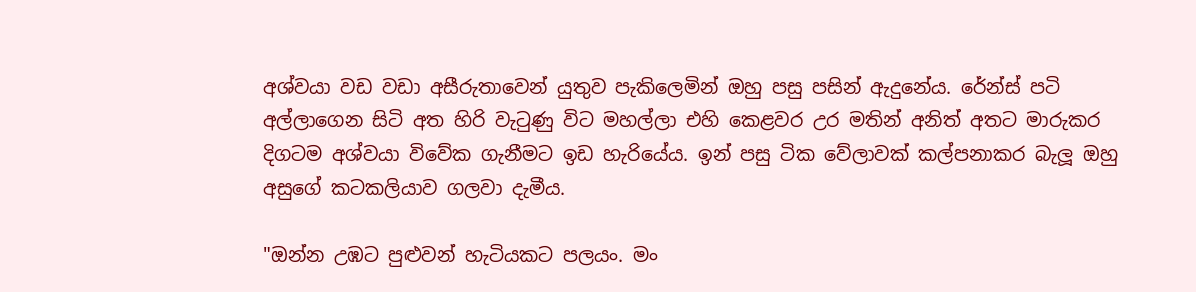අශ්වයා වඩ වඩා අසීරුතාවෙන් යුතුව පැකිලෙමින් ඔහු පසු පසින් ඇදුනේය. රේන්ස් පටි අල්ලාගෙන සිටි අත හිරි වැටුණු විට මහල්ලා එහි කෙළවර උර මතින් අනිත් අතට මාරුකර දිගටම අශ්වයා විවේක ගැනීමට ඉඩ හැරියේය. ඉන් පසු ටික වේලාවක් කල්පනාකර බැලූ ඔහු අසුගේ කටකලියාව ගලවා දැමීය.

"ඔන්න උඹට පුළුවන් හැටියකට පලයං. මං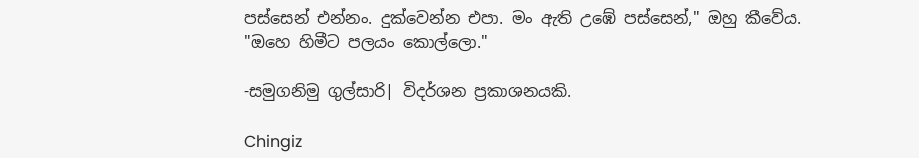පස්සෙන් එන්නං. දුක්වෙන්න එපා. මං ඇති උඹේ පස්සෙන්," ඔහු කීවේය. "ඔහෙ හිමීට පලයං කොල්ලො."

-සමුගනිමු ගුල්සාරි| විදර්ශන ප්‍රකාශනයකි.

Chingiz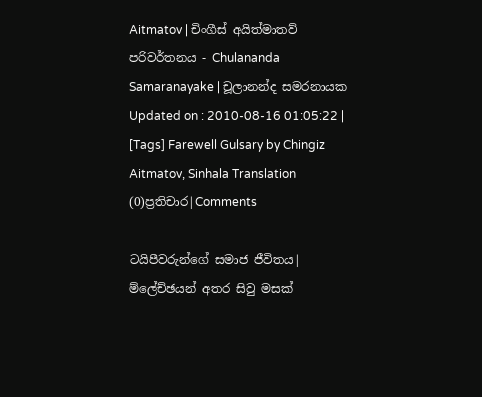Aitmatov | චිංගීස් අයිත්මාතව්
පරිවර්තනය - Chulananda Samaranayake | චූලානන්ද සමරනායක
Updated on : 2010-08-16 01:05:22 | [Tags] Farewell Gulsary by Chingiz Aitmatov, Sinhala Translation
(0)ප්‍රතිචාර|Comments

ටයිපීවරුන්ගේ සමාජ ජීවිතය| ම්ලේච්ඡයන් අතර සිවු මසක්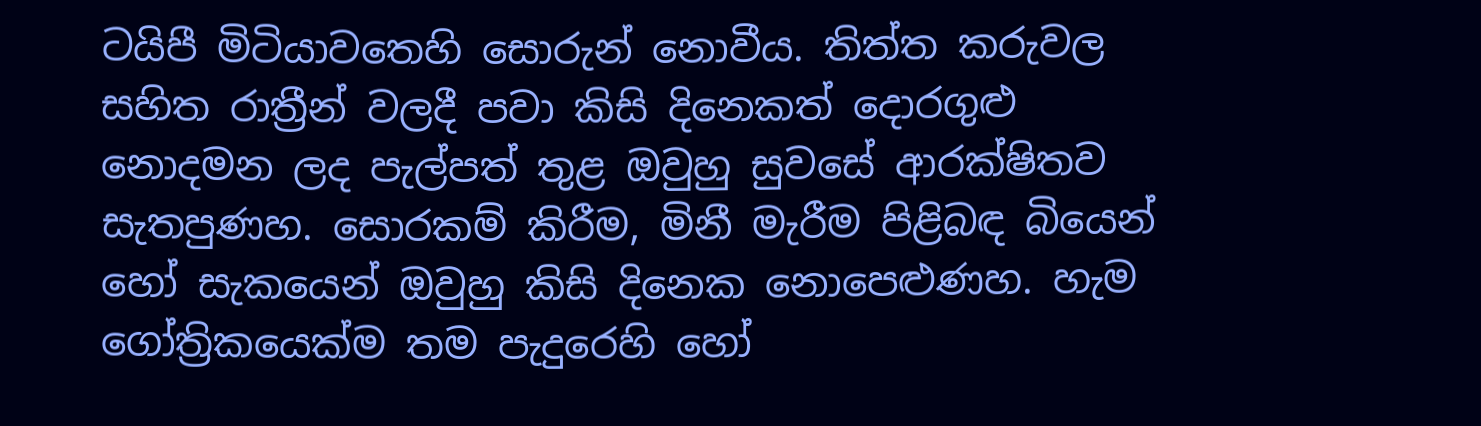ටයිපී මිටියාවතෙහි සොරුන් නොවීය. තිත්ත කරුවල සහිත රාත්‍රීන් වලදී පවා කිසි දිනෙකත් දොරගුළු නොදමන ලද පැල්පත් තුළ ඔවුහු සුවසේ ආරක්ෂිතව සැතපුණහ. සොරකම් කිරීම, මිනී මැරීම පිළිබඳ බියෙන් හෝ සැකයෙන් ඔවුහු කිසි දිනෙක නොපෙළුණහ. හැම ගෝත්‍රිකයෙක්ම තම පැදුරෙහි හෝ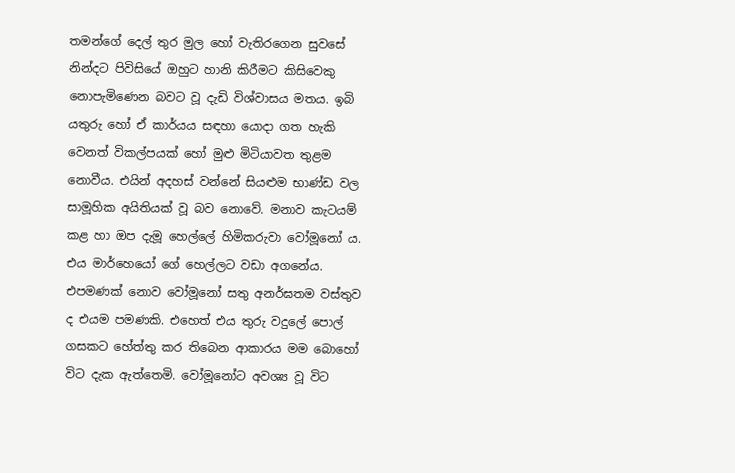තමන්ගේ දෙල් තුර මුල හෝ වැතිරගෙන සුවසේ නින්දට පිවිසියේ ඔහුට හානි කිරීමට කිසිවෙකු නොපැමිණෙන බවට වූ දැඩි විශ්වාසය මතය. ඉබි යතුරු හෝ ඒ කාර්යය සඳහා යොදා ගත හැකි වෙනත් විකල්පයක් හෝ මුළු මිටියාවත තුළම නොවීය. එයින් අදහස් වන්නේ සියළුම භාණ්ඩ වල සාමූහික අයිතියක් වූ බව නොවේ. මනාව කැටයම් කළ හා ඔප දැමූ හෙල්ලේ හිමිකරුවා වෝමූනෝ ය. එය මාර්හෙයෝ ගේ හෙල්ලට වඩා අගනේය. එපමණක් නොව වෝමූනෝ සතු අනර්ඝතම වස්තුව ද එයම පමණකි. එහෙත් එය තුරු වදුලේ පොල් ගසකට හේත්තු කර තිබෙන ආකාරය මම බොහෝ විට දැක ඇත්තෙමි. වෝමූනෝට අවශ්‍ය වූ විට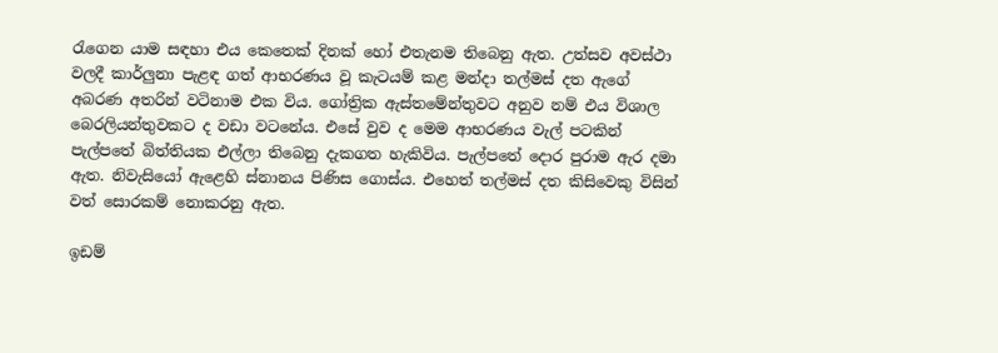රැගෙන යාම සඳහා එය කෙතෙක් දිනක් හෝ එතැනම තිබෙනු ඇත. උත්සව අවස්ථා වලදී කාර්ලුනා පැළඳ ගත් ආභරණය වූ කැටයම් කළ මන්දා තල්මස් දත ඇගේ අබරණ අතරින් වටිනාම එක විය. ගෝත්‍රික ඇස්තමේන්තුවට අනුව නම් එය විශාල බෙරලියන්තුවකට ද වඩා වටනේය. එසේ වුව ද මෙම ආභරණය වැල් පටකින් පැල්පතේ බිත්තියක එල්ලා තිබෙනු දැකගත හැකිවිය. පැල්පතේ දොර පුරාම ඇර දමා ඇත. නිවැසියෝ ඇළෙහි ස්නානය පිණිස ගොස්ය. එහෙත් තල්මස් දත කිසිවෙකු විසින් වත් සොරකම් නොකරනු ඇත.

ඉඩම්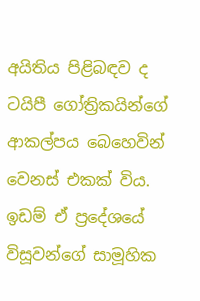අයිතිය පිළිබඳව ද ටයිපී ගෝත්‍රිකයින්ගේ ආකල්පය බෙහෙවින් වෙනස් එකක් විය. ඉඩම් ඒ ප්‍රදේශයේ විසූවන්ගේ සාමූහික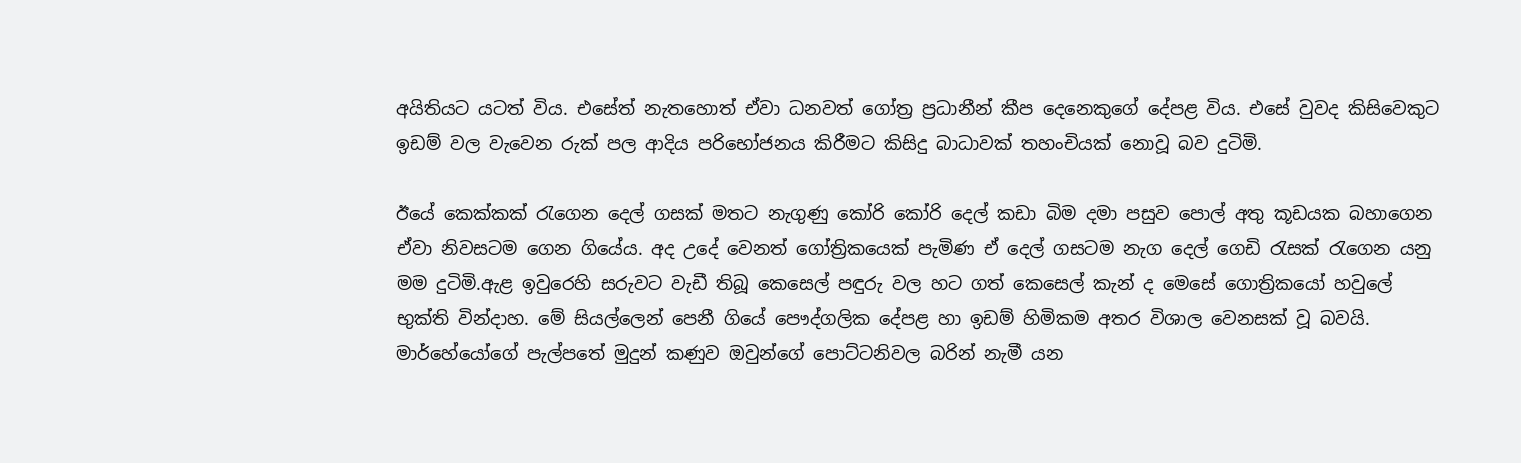අයිතියට යටත් විය. එසේත් නැතහොත් ඒවා ධනවත් ගෝත්‍ර ප්‍රධානීන් කීප දෙනෙකුගේ දේපළ විය. එසේ වුවද කිසිවෙකුට ඉඩම් වල වැවෙන රුක් පල ආදිය පරිභෝජනය කිරීමට කිසිදු බාධාවක් තහංචියක් නොවූ බව දුටිමි.

ඊයේ කෙක්කක් රැගෙන දෙල් ගසක් මතට නැගුණු කෝරි කෝරි දෙල් කඩා බිම දමා පසුව පොල් අතු කූඩයක බහාගෙන ඒවා නිවසටම ගෙන ගියේය. අද උදේ වෙනත් ගෝත්‍රිකයෙක් පැමිණ ඒ දෙල් ගසටම නැග දෙල් ගෙඩි රැසක් රැගෙන යනු මම දුටිමි.ඇළ ඉවුරෙහි සරුවට වැඩී තිබූ කෙසෙල් පඳුරු වල හට ගත් කෙසෙල් කැන් ද මෙසේ ගොත්‍රිකයෝ හවුලේ භුක්ති වින්දාහ. මේ සියල්ලෙන් පෙනී ගියේ පෞද්ගලික දේපළ හා ඉඩම් හිමිකම අතර විශාල වෙනසක් වූ බවයි. මාර්හේයෝගේ පැල්පතේ මුදුන් කණුව ඔවුන්ගේ පොට්ටනිවල බරින් නැමී යන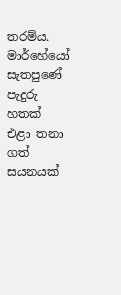තරම්ය. මාර්හේයෝ සැතපුණේ පැදුරු හතක් එළා තනා ගත් සයනයක්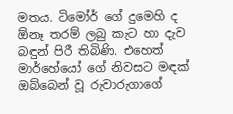මතය. ටිමෝර් ගේ දුමෙහි ද ඕනෑ තරම් ලබු කැට හා දැව බඳුන් පිරී තිබිණි. එහෙත් මාර්හේයෝ ගේ නිවසට මඳක් ඔබ්බෙන් වූ රුවාරුගාගේ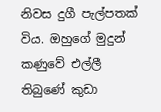නිවස දුගී පැල්පතක් විය. ඔහුගේ මුදුන් කණුවේ එල්ලී තිබුණේ කුඩා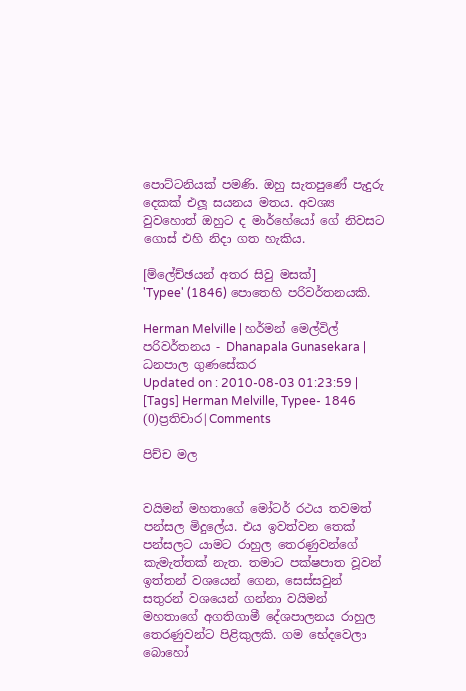පොට්ටනියක් පමණි. ඔහු සැතපුණේ පැදුරු දෙකක් එලූ සයනය මතය. අවශ්‍ය වුවහොත් ඔහුට ද මාර්හේයෝ ගේ නිවසට ගොස් එහි නිදා ගත හැකිය.

[ම්ලේච්ඡයන් අතර සිවු මසක්]
'Typee' (1846) පොතෙහි පරිවර්තනයකි.

Herman Melville | හර්මන් මෙල්විල්
පරිවර්තනය - Dhanapala Gunasekara | ධනපාල ගුණසේකර
Updated on : 2010-08-03 01:23:59 | [Tags] Herman Melville, Typee- 1846
(0)ප්‍රතිචාර|Comments

පිච්ච මල


වයිමන් මහතාගේ මෝටර් රථය තවමත් පන්සල මිදුලේය. එය ඉවත්වන තෙක් පන්සලට යාමට රාහුල තෙරණුවන්ගේ කැමැත්තක් නැත. තමාට පක්ෂපාත වූවන් ඉත්තන් වශයෙන් ගෙන, සෙස්සවුන් සතුරන් වශයෙන් ගන්නා වයිමන් මහතාගේ අගතිගාමී දේශපාලනය රාහුල තෙරණුවන්ට පිළිකුලකි. ගම භේදවෙලා බොහෝ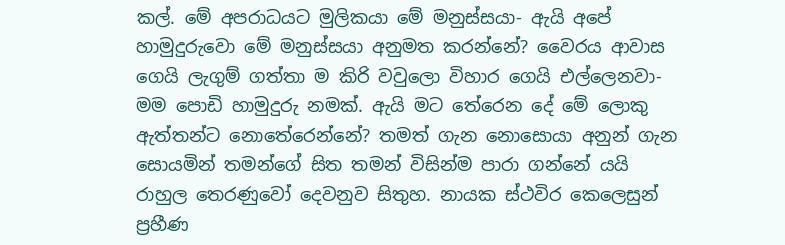කල්. මේ අපරාධයට මුලිකයා මේ මනුස්සයා- ඇයි අපේ හාමුදුරුවො මේ මනුස්සයා අනුමත කරන්නේ? වෛරය ආවාස ගෙයි ලැගුම් ගත්තා ම කිරි වවුලො විහාර ගෙයි එල්ලෙනවා- මම පොඩි හාමුදුරු නමක්. ඇයි මට තේරෙන දේ මේ ලොකු ඇත්තන්ට නොතේරෙන්නේ? තමත් ගැන නොසොයා අනුන් ගැන සොයමින් තමන්ගේ සිත තමන් විසින්ම පාරා ගන්නේ යයි රාහුල තෙරණුවෝ දෙවනුව සිතුහ. නායක ස්ථවිර කෙලෙසුන් ප්‍රහීණ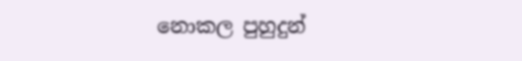නොකල පුහුදුන්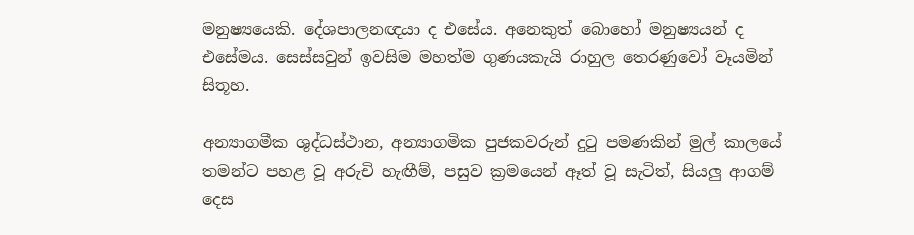මනුෂ්‍යයෙකි. දේශපාලනඥයා ද එසේය. අනෙකුත් බොහෝ මනුෂ්‍යයන් ද එසේමය. සෙස්සවුන් ඉවසිම මහත්ම ගුණයකැයි රාහුල තෙරණුවෝ වෑයමින් සිතූහ.

අන්‍යාගමීක ශුද්ධස්ථාන, අන්‍යාගමික පුජකවරුන් දුටු පමණකින් මුල් කාලයේ තමන්ට පහළ වූ අරුචි හැඟීම්, පසුව ක්‍රමයෙන් ඈත් වූ සැටිත්, සියලු ආගම් දෙස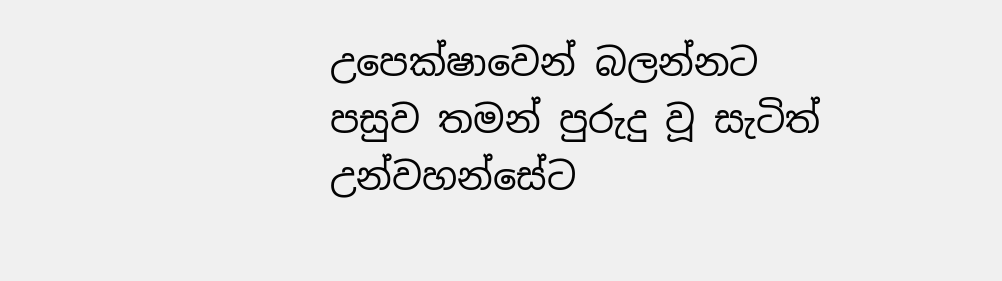උපෙක්ෂාවෙන් බලන්නට පසුව තමන් පුරුදු වූ සැටිත් උන්වහන්සේට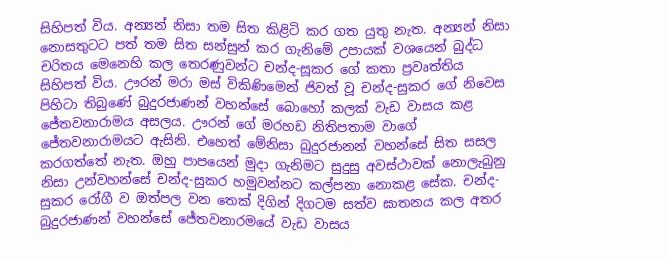සිහිපත් විය. අන්‍යන් නිසා තම සිත කිළිටි කර ගත යුතු නැත. අන්‍යන් නිසා නොසතුටට පත් තම සිත සන්සුන් කර ගැනිමේ උපායක් වශයෙන් බුද්ධ චරිතය මෙනෙහි කල තෙරණුවන්ට චන්ද-සූකර ගේ කතා ප්‍රවෘත්තිය සිහිපත් විය. ඌරන් මරා මස් විකිණිමෙන් ජිවත් වූ චන්ද-සුකර ගේ නිවෙස පිහිටා තිබුණේ බුදුරජාණන් වහන්සේ බොහෝ කලක් වැඩ වාසය කළ ජේතවනාරාමය අසලය. ඌරන් ගේ මරහඩ නිතිපතාම වාගේ ජේතවනාරාමයට ඇසිනි. එහෙත් මේනිසා බුදුරජානන් වහන්සේ සිත සසල කරගත්තේ නැත. ඔහු පාපයෙන් මුදා ගැනිමට සුදුසු අවස්ථාවක් නොලැබුනු නිසා උන්වහන්සේ චන්ද-සුකර හමුවන්නට කල්පනා නොකළ සේක. චන්ද-සුකර රෝගී ව ඔත්පල වන තෙක් දිගින් දිගටම සත්ව ඝාතනය කල අතර බුදුරජාණන් වහන්සේ ජේතවනාරමයේ වැඩ වාසය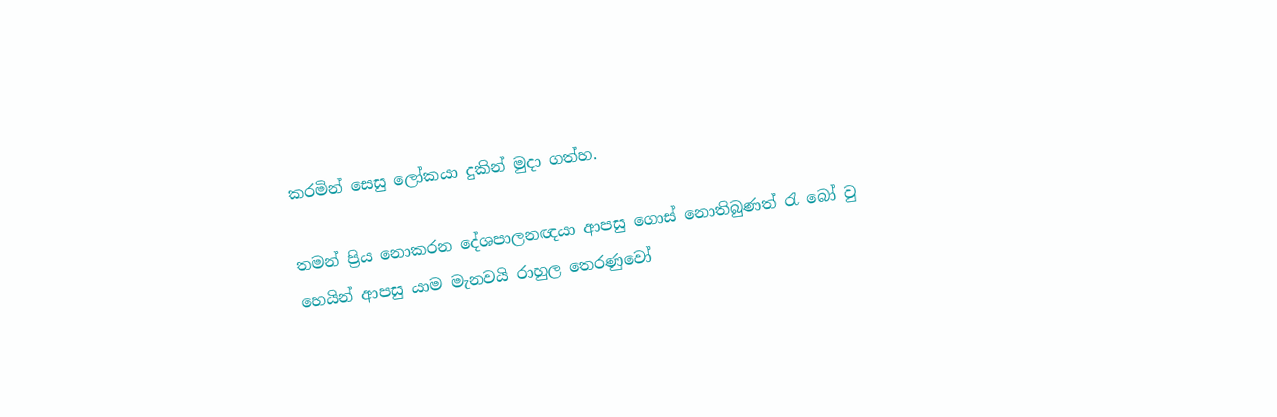කරමින් සෙසු ලෝකයා දුකින් මුදා ගත්හ.

තමන් ප්‍රිය නොකරන දේශපාලනඥයා ආපසු ගොස් නොතිබුණත් රැ බෝ වු හෙයින් ආපසු යාම මැනවයි රාහුල තෙරණුවෝ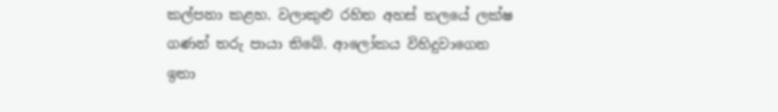කල්පනා කළහ. වලාකුළු රහිත අහස් තලයේ ලක්ෂ ගණන් තරු පායා තිබේ. ආලෝකය විහිදුවාගෙන ඉතා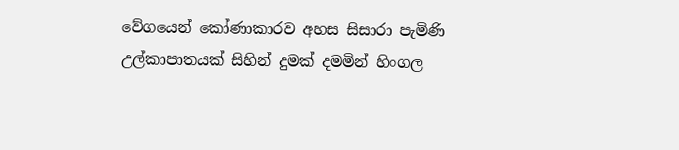වේගයෙන් කෝණාකාරව අහස සිසාරා පැමිණි උල්කාපාතයක් සිහින් දුමක් දමමින් හිංගල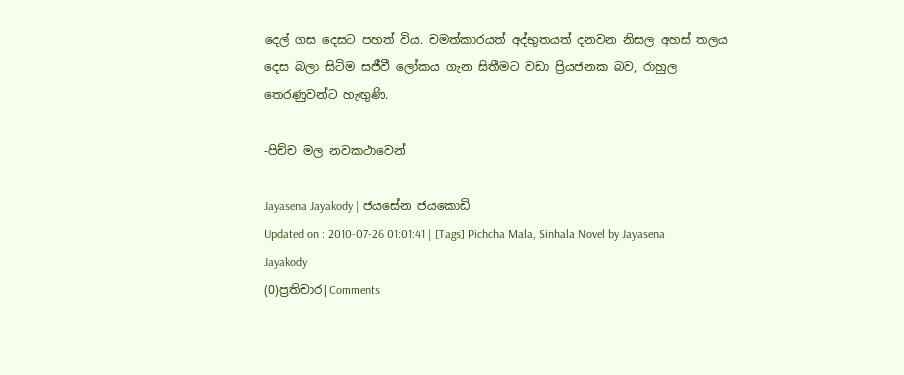දෙල් ගස දෙසට පහත් විය. චමත්කාරයත් අද්භුතයත් දනවන නිසල අහස් තලය දෙස බලා සිටිම සජීවී ලෝකය ගැන සිතීමට වඩා ප්‍රියජනක බව, රාහුල තෙරණුවන්ට හැඟුණි.

-පිච්ච මල නවකථාවෙන්

Jayasena Jayakody | ජයසේන ජයකොඩි
Updated on : 2010-07-26 01:01:41 | [Tags] Pichcha Mala, Sinhala Novel by Jayasena Jayakody
(0)ප්‍රතිචාර|Comments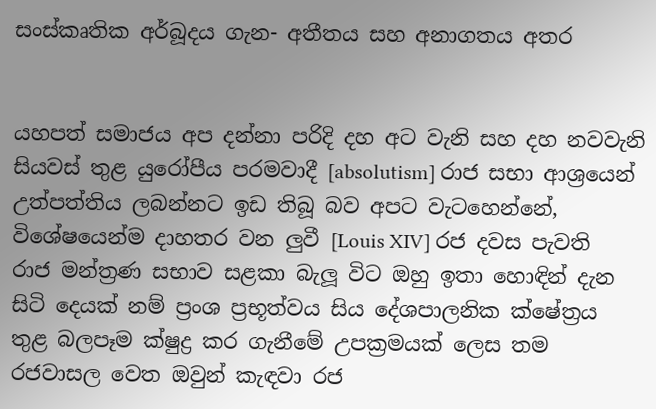සංස්කෘතික අර්බූදය ගැන- අතීතය සහ අනාගතය අතර


යහපත් සමාජය අප දන්නා පරිදි දහ අට වැනි සහ දහ නවවැනි සිය‍වස් තුළ යුරෝපීය පරමවාදී [absolutism] රාජ සභා ආශ්‍රයෙන් උත්පත්තිය ලබන්නට ඉඩ තිබූ බව අපට වැටහෙන්නේ, විශේෂයෙන්ම දාහතර වන ලුවී [Louis XIV] රජ දවස පැවති රාජ මන්ත්‍රණ සභාව සළකා බැලූ විට ඔහු ඉතා හොඳින් දැන සිටි දෙයක් නම් ප්‍රංශ ප්‍රභූත්වය සිය දේශපාලනික ක්ෂේත්‍රය තුළ බලපෑම ක්ෂුද්‍ර කර ගැනීමේ උපක්‍රමයක් ලෙස තම රජවාසල වෙත ඔවුන් කැඳවා රජ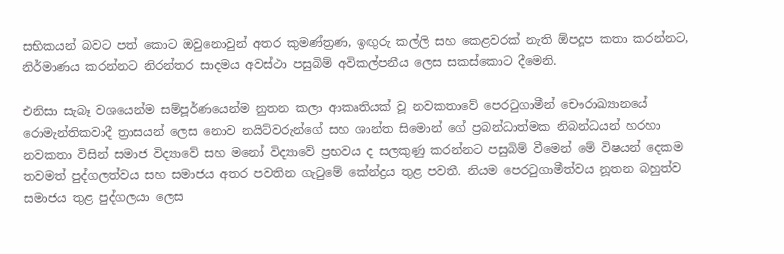සභිකයන් බවට පත් කොට ඔවුනොවුන් අතර කුමණ්ත්‍රණ, ඉඟුරු කල්ලි සහ කෙළවරක් නැති ඕපදූප කතා කරන්නට, නිර්මාණය කරන්නට නිරන්තර සාදමය අවස්ථා පසුබිම් අවිකල්පනීය ලෙස සකස්කොට දීමෙනි.

එනිසා සැබෑ වශයෙන්ම සම්පූර්ණයෙන්ම නුතන කලා ආකෘතියක් වූ නවකතාවේ පෙරටුගාමීන් චෞරාඛ්‍යානයේ රොමැන්තිකවාදී ත්‍රාසයන් ලෙස නොව නයිට්වරුන්ගේ සහ ශාන්ත සිමොන් ගේ ප්‍රබන්ධාත්මක නිබන්ධයන් හරහා නවකතා විසින් සමාජ විද්‍යාවේ සහ මනෝ විද්‍යාවේ ප්‍රභවය ද සලකුණු කරන්නට පසුබිම් වීමෙන් මේ විෂයන් දෙකම තවමත් පුද්ගලත්වය සහ සමාජය අතර පවතින ගැටුමේ කේන්ද්‍රය තුළ පවතී. නියම පෙරටුගාමීත්වය නූතන බහුත්ව සමාජය තුළ පුද්ගලයා ලෙස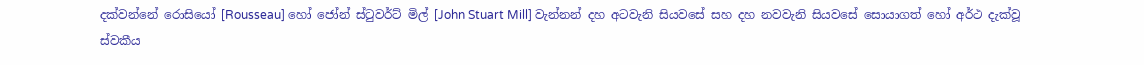දක්වන්නේ රොසියෝ [Rousseau] හෝ ජෝන් ස්ටුවර්ට් මිල් [John Stuart Mill] වැන්නන් දහ අටවැනි සියවසේ සහ දහ නවවැනි සියවසේ සොයාගත් හෝ අර්ථ දැක්වූ ස්වකීය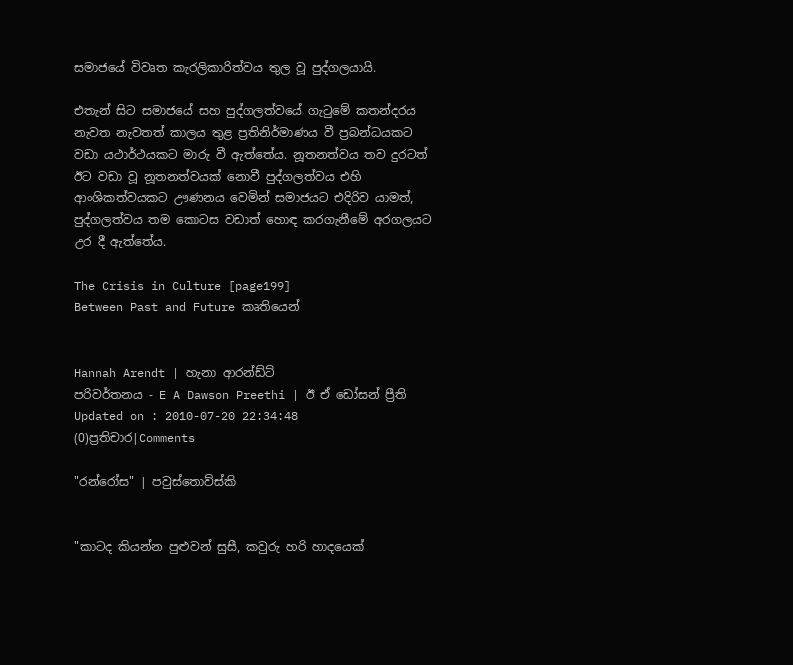සමාජයේ විවෘත කැරලිකාරිත්වය තුල වූ පුද්ගලයායි.

එතැන් සිට ‍සමාජයේ සහ පුද්ගලත්වයේ ගැටුමේ කතන්දරය නැවත නැවතත් කාලය තුළ ප්‍රතිනිර්මාණය වී ප්‍රබන්ධයකට වඩා යථාර්ථයකට මාරු වී ඇත්තේය. නූතනත්වය තව දුරටත් ඊට වඩා වූ නූතනත්වයක් නොවී පුද්ගලත්වය එහි ආංශිකත්වයකට ඌණනය වෙමින් සමාජයට එදිරිව යාමත්, පුද්ගලත්වය තම කොටස වඩාත් හොඳ කරගැනීමේ අරගලයට උර දී ඇත්තේය.

The Crisis in Culture [page199]
Between Past and Future කෘතියෙන්


Hannah Arendt | හැනා ආරන්ඩ්ට්
පරිවර්තනය - E A Dawson Preethi | ඊ ඒ ඩෝසන් ප්‍රීති
Updated on : 2010-07-20 22:34:48
(0)ප්‍රතිචාර|Comments

"රන්රෝස" | පවුස්තොව්ස්කි


"කාටද කියන්න පුළුවන් සුසී, කවුරු හරි හාදයෙක්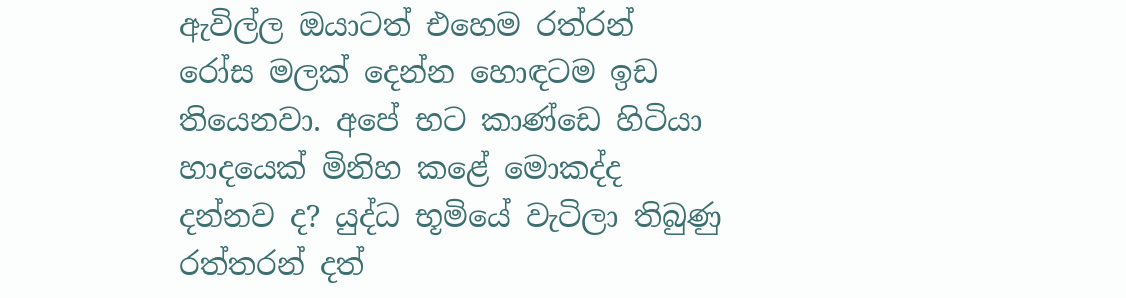ඇවිල්ල ඔයාටත් එහෙම රත්රන් රෝස මලක් දෙන්න හොඳටම ඉඩ තියෙනවා. අපේ භට කාණ්ඩෙ හිටියා හාදයෙක් මිනිහ ‍කළේ මොකද්ද දන්නව ද? යුද්ධ භූමියේ වැටිලා තිබුණු රත්තරන් දත්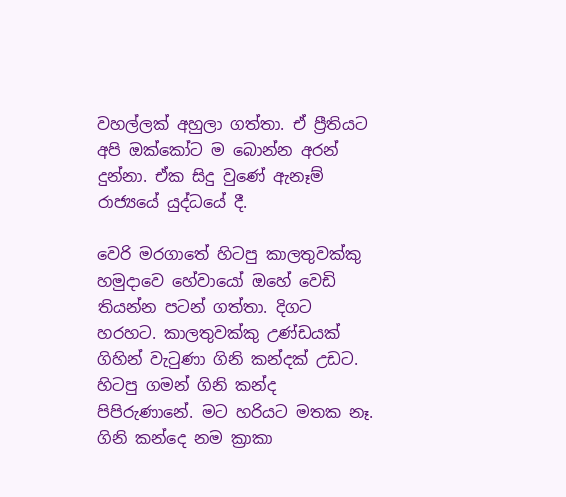වහල්ලක් අහුලා ගත්තා. ඒ ප්‍රීතියට අපි ඔක්කෝට ම බොන්න අරන් දුන්නා. ඒක සිදු වුණේ ඇනෑම් රාජ්‍යයේ යුද්ධයේ දී.

වෙරි මරගාතේ හිටපු කාලතුවක්කු හමුදාවෙ හේවායෝ ඔහේ වෙඩි තියන්න පටන් ගත්තා. දිගට හරහට. කාලතුවක්කු උණ්ඩයක් ගිහින් වැටුණා ගිනි කන්දක් උඩට. හිටපු ගමන් ගිනි කන්ද පිපිරුණානේ. මට හරියට මතක නෑ. ගිනි කන්දෙ නම ක්‍රාකා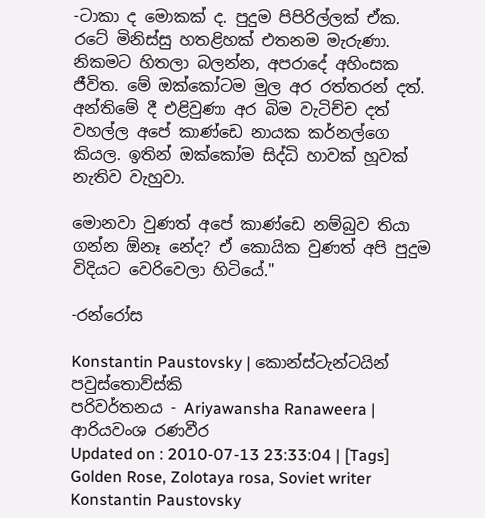-ටාකා ද මොකක් ද‍‍. පුදුම පිපිරිල්ලක් ඒක. රටේ මිනිස්සු හතළිහක් එතනම මැරුණා. නිකමට හිතලා බලන්න, අපරාදේ අහිංසක ජීවිත. මේ ඔක්කෝටම මුල අර රත්තරන් දත්. අන්තිමේ දී එළිවුණා අර බිම වැටිච්ච දත් වහල්ල අපේ කාණ්ඩෙ නායක කර්නල්ගෙ කියල. ඉතින් ඔක්කෝම සිද්ධි හාවක් හූවක් නැතිව වැහුවා.

මොනවා වුණත් අපේ කාණ්ඩෙ නම්බුව තියා ගන්න ඕනෑ නේද? ඒ කොයික වුණත් අපි පුදුම විදියට වෙරිවෙලා හිටියේ."

-රන්රෝස

Konstantin Paustovsky | කොන්ස්ටැන්ටයින් පවුස්තොව්ස්කි
පරිවර්තනය - Ariyawansha Ranaweera | ආරියවංශ රණවීර
Updated on : 2010-07-13 23:33:04 | [Tags] Golden Rose, Zolotaya rosa, Soviet writer Konstantin Paustovsky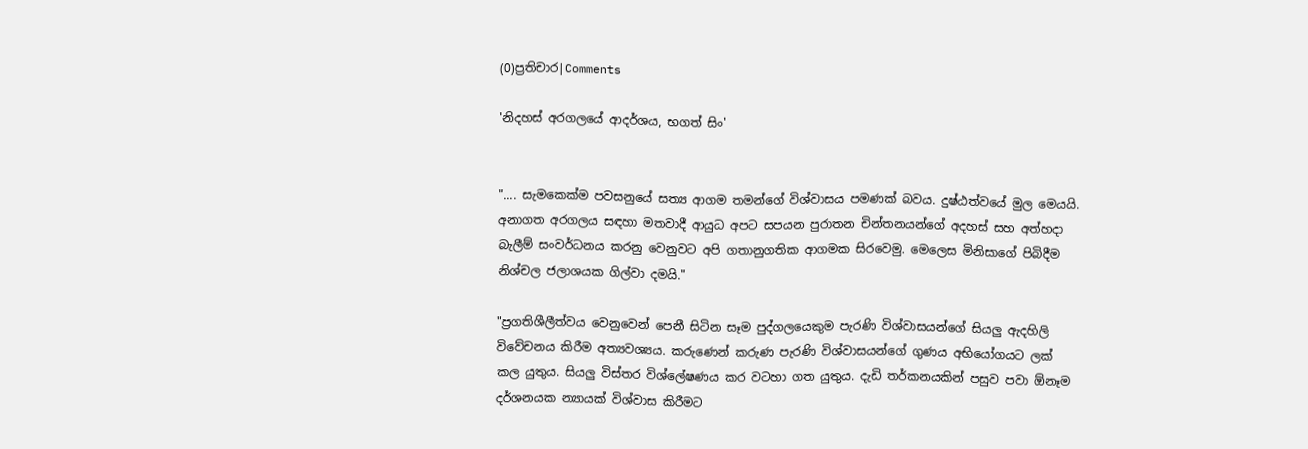(0)ප්‍රතිචාර|Comments

'නිදහස් අරගලයේ ආදර්ශය, භගත් සිං'


".... සැමකෙක්ම පවසනුයේ සත්‍ය ආගම තමන්ගේ විශ්වාසය පමණක් බවය. දුෂ්ඨත්වයේ මුල මෙයයි. අනාගත අරගල‍ය සඳහා මතවාදී ආයුධ අපට සපයන පුරාතන චින්තනයන්ගේ අදහස් සහ අත්හදා බැලීම් සංවර්ධනය කරනු වෙනුවට අපි ගතානුගතික ආගමක සිරවෙමු. මෙලෙස මිනිසාගේ පිබිදීම නිශ්චල ජලාශයක ගිල්වා දමයි."

"ප්‍රගතිශීලීත්වය වෙනුවෙන් පෙනී සිටින සෑම පුද්ගලයෙකුම පැරණි විශ්වාසයන්ගේ සියලු ඇදහිලි විවේචනය කිරීම අත්‍යවශ්‍යය. කරුණෙන් කරුණ පැරණි විශ්වාසයන්ගේ ගුණය අභියෝගයට ලක් කල යුතුය. සියලු විස්තර විශ්ලේෂණය කර වටහා ගත යුතුය. දැඩි තර්කනයකින් පසුව පවා ඕනෑම දර්ශනයක න්‍යායක් විශ්වාස කිරීමට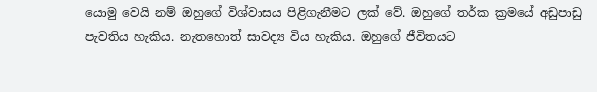යොමු වෙයි නම් ඔහුගේ විශ්වාසය පිළිගැනීමට ලක් වේ. ඔහුගේ තර්ක ක්‍රමයේ අඩුපාඩු පැවතිය හැකිය. නැතහොත් සාවද්‍ය විය හැකිය. ඔහුගේ ජීවිතයට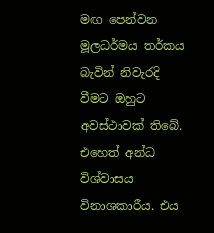මඟ පෙන්වන මූලධර්මය තර්කය බැවින් නිවැරදි වීමට ඔහුට අවස්ථාවක් තිබේ. එහෙත් අන්ධ විශ්වාසය විනාශකාරීය. එය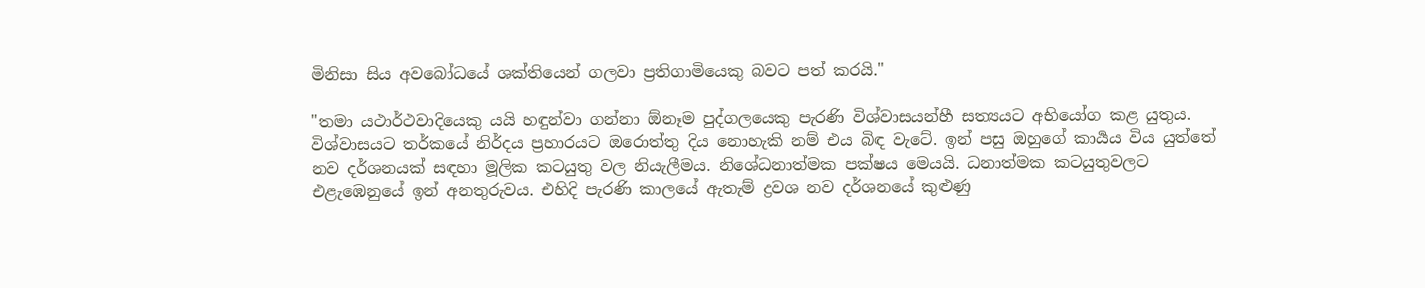මිනිසා සිය අවබෝධයේ ශක්තියෙන් ගලවා ප්‍රතිගාමියෙකු බවට පත් කරයි."

"තමා යථාර්ථවාදියෙකු යයි හඳුන්වා ගන්නා ඕනෑම පුද්ගලයෙකු පැරණි විශ්වාසයන්හී සත්‍යයට අභියෝග කළ යුතුය. විශ්වාසයට තර්කයේ නිර්දය ප්‍රහාරයට ඔරොත්තු දිය නොහැකි නම් එය බිඳ වැටේ. ඉන් පසු ඔහු‍ගේ කාර්‍යය විය යුත්තේ නව දර්ශනයක් සඳහා මූලික කටයුතු වල නියැලීමය. නිශේධනාත්මක පක්ෂය මෙයයි. ධනාත්මක කටයුතුවලට එළැඹෙනුයේ ඉන් අනතුරුවය. එහිදි පැරණි කාලයේ ඇතැම් ද්‍රවශ නව දර්ශනයේ කුළුණු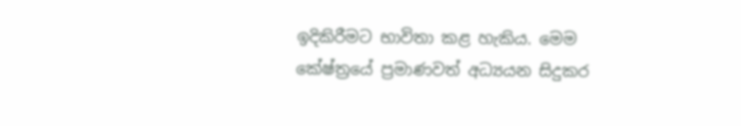ඉදිකිරීමට භාවිතා කළ හැකිය. මෙම කේෂ්ත්‍රයේ ප්‍රමාණවත් අධ්‍යයන සිදුකර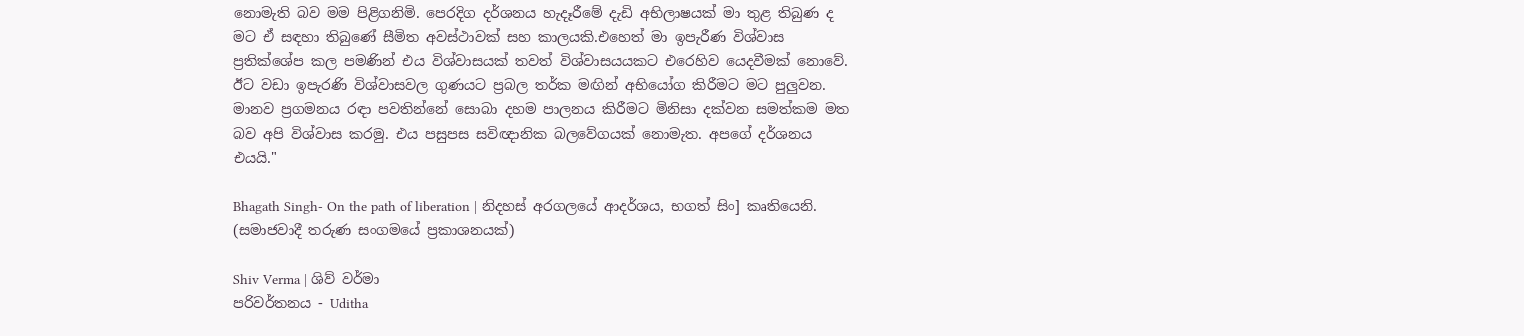නොමැති බව මම පිළිගනිමි. පෙරදිග දර්ශනය හැදෑරීමේ දැඩි අභිලාෂයක් මා තුළ තිබුණ ද මට ඒ සඳහා තිබුණේ සීමිත අවස්ථාවක් සහ කාලයකි.එහෙත් මා ඉපැරීණ විශ්වාස ප්‍රතික්ශේප කල පමණින් එය විශ්වාසයක් තවත් විශ්වාසයයකට එරෙහිව යෙදවීමක් නොවේ. ඊට වඩා ඉපැරණි විශ්වාසවල ගුණයට ප්‍රබල තර්ක මඟින් අභියෝග කිරීමට මට පුලුවන. මානව ප්‍රගමනය රඳා පවතින්නේ සොබා දහම පාලනය කිරීමට මිනිසා දක්වන සමත්කම මත බව අපි විශ්වාස කරමු. එය පසුපස සවිඥානික බලවේගයක් නොමැත. අපගේ දර්ශනය එයයි."

Bhagath Singh- On the path of liberation | නිදහස් අරගලයේ ආදර්ශය, භගත් සිං] කෘතියෙනි. (සමාජවාදී තරුණ සංගමයේ ප්‍රකාශනයක්)

Shiv Verma | ශිව් වර්මා
පරිවර්තනය - Uditha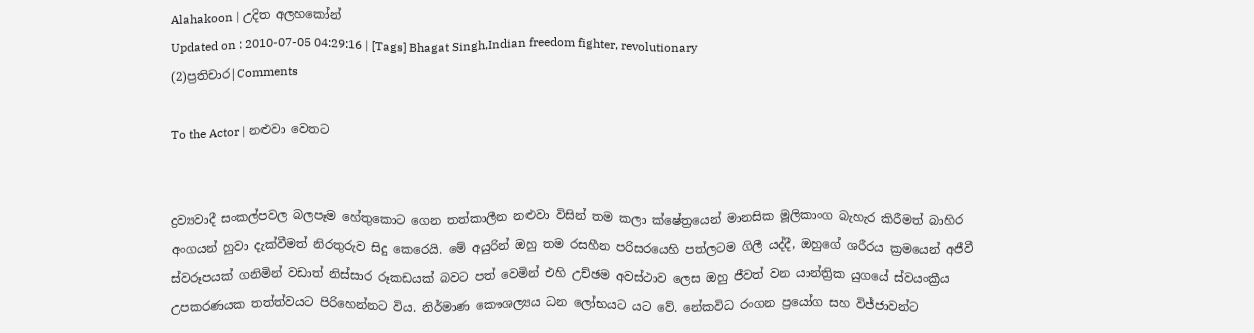Alahakoon | උදිත අලහකෝන්
Updated on : 2010-07-05 04:29:16 | [Tags] Bhagat Singh,Indian freedom fighter, revolutionary
(2)ප්‍රතිචාර|Comments

To the Actor | නළුවා වෙතට


ද්‍රව්‍යවාදී සංකල්පවල බලපෑම හේතුකොට ගෙන තත්කාලීන නළුවා විසින් තම කලා ක්ෂේත්‍රයෙන් මානසික මූලිකාංග බැහැර කිරීමත් බාහිර අංගයන් හුවා දැක්වීමත් නිරතුරුව සිදු කෙරෙයි. මේ අයුරින් ඔහු තම රසහීන පරිසරයෙහි පත්ලටම ගිලී යද්දී, ඔහුගේ ශරීරය ක්‍රමයෙන් අජීවී ස්වරූපයක් ගනිමින් වඩාත් නිස්සාර රූකඩයක් බවට පත් වෙමින් එහි උච්ඡම අවස්ථාව ලෙස ඔහු ජීවත් වන යාන්ත්‍රික යුගයේ ස්වයංක්‍රීය උපකරණයක තත්ත්වයට පිරිහෙන්නට විය. නිර්මාණ කෞශල්‍යය ධන ලෝභයට යට වේ. නේකවිධ රංගන ප්‍රයෝග සහ විජ්ජාවන්ට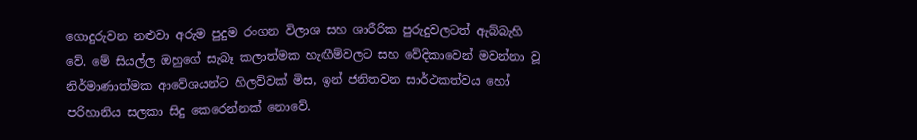ගොදුරුවන නළුවා අරුම පුදුම රංගන විලාශ සහ ශාරීරික පුරුදුවලටත් ඇබ්බැහි වේ. මේ සියල්ල ඔහුගේ සැබෑ කලාත්මක හැඟීම්වලට සහ වේදිකාවෙන් මවන්නා වූ නිර්මාණාත්මක ආවේශයන්ට හිලව්වක් මිස, ඉන් ජනිතවන සාර්ථකත්වය හෝ පරිහානිය සලකා සිදු කෙරෙන්නක් නොවේ.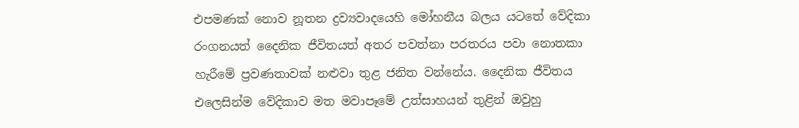එපමණක් නොව නූතන ද්‍රව්‍යවාදයෙහි මෝහනීය බලය යටතේ වේදිකා රංගනයත් දෛනික ජීවිතයත් අතර පවත්නා පරතරය පවා නොතකා හැරීමේ ප්‍රවණතාවක් නළුවා තුළ ජනිත වන්නේය. දෛනික ජීවිතය එලෙසින්ම වේදිකාව මත මවාපෑමේ උත්සාහයන් තුළින් ඔවුහු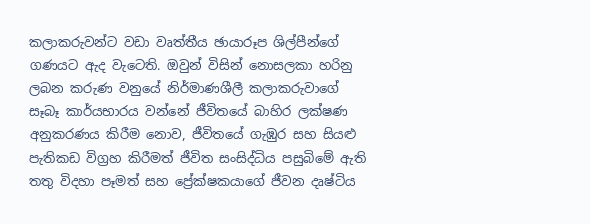කලාකරුවන්ට වඩා වෘත්තීය ඡායාරූප ශිල්පීන්ගේ ගණයට ඇද වැටෙති. ඔවුන් විසින් නොසලකා හරිනු ලබන කරුණ වනුයේ නිර්මාණශීලී කලාකරුවාගේ සෑබෑ කාර්යභාරය වන්නේ ජීවිතයේ බාහිර ලක්ෂණ අනුකරණය කිරීම නොව, ජීවිතයේ ගැඹුර සහ සියළු පැතිකඩ විග්‍රහ කිරීමත් ජීවිත සංසිද්ධිය පසුබිමේ ඇති තතු විදහා පෑමත් සහ ප්‍රේක්ෂකයාගේ ජීවන දෘෂ්ටිය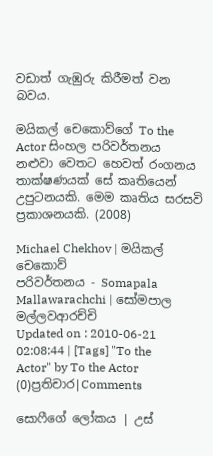වඩාත් ගැඹුරු කිරීමත් වන බවය.

මයිකල් චෙකොව්ගේ To the Actor සිංහල පරිවර්තනය නළුවා වෙතට හෙවත් රංගනය තාක්ෂණයක් සේ කෘතියෙන් උපුටනයකි. මෙම කෘතිය සරසවි ප්‍රකාශනයකි. (2008)

Michael Chekhov | මයිකල් චෙකොව්
පරිවර්තනය - Somapala Mallawarachchi | සෝමපාල මල්ලවආරච්චි
Updated on : 2010-06-21 02:08:44 | [Tags] "To the Actor" by To the Actor
(0)ප්‍රතිචාර|Comments

සොෆීගේ ලෝකය | උස්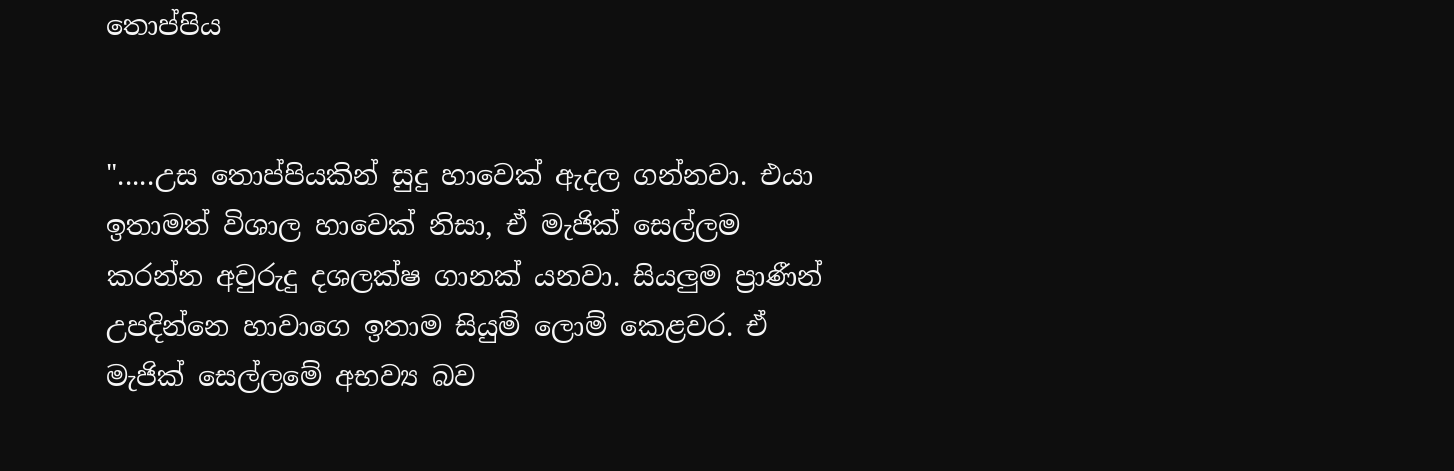තොප්පිය


".....උස තොප්පියකින් සුදු හාවෙක් ඇදල ගන්නවා. එයා ඉතාමත් විශාල හාවෙක් නිසා, ඒ මැජික් සෙල්ලම කරන්න අවුරුදු දශලක්ෂ ගානක් යනවා. සියලුම ප්‍රාණීන් උපදින්නෙ හාවාගෙ ඉතාම සියුම් ලොම් කෙළවර. ඒ මැජික් සෙල්ලමේ අභව්‍ය බව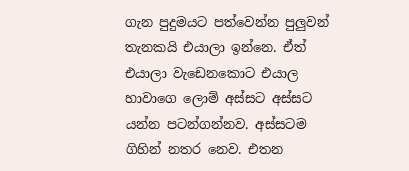ගැන පුදුමයට පත්වෙන්න පුලුවන් තැනකයි එයාලා ඉන්නෙ. ඒත් එයාලා වැඩෙනකොට එයාල හාවාගෙ ලොම් අස්සට අස්සට යන්න පටන්ගන්නව. අස්සටම ගිහින් නතර නෙව. එතන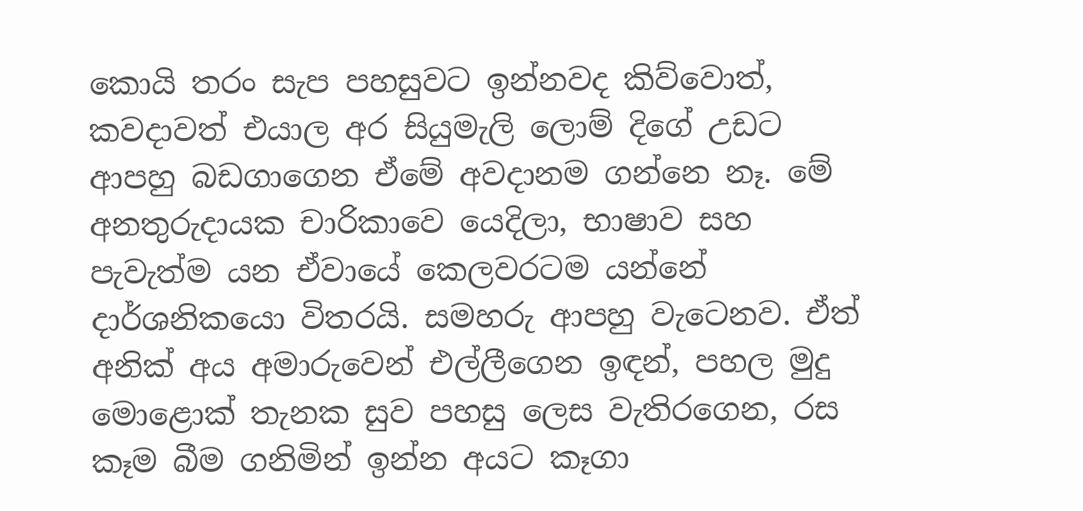කොයි තරං සැප පහසුවට ඉන්නවද කිව්වොත්, කවදාවත් එයාල අර සියුමැලි ලොම් දිගේ උඩට ආපහු බඩගාගෙන ඒමේ අවදානම ගන්නෙ නෑ. මේ අනතුරුදායක චාරිකාවෙ යෙදිලා, භාෂාව සහ පැවැත්ම යන ඒවායේ කෙලවරටම යන්නේ දාර්ශනිකයො විතරයි. සමහරු ආපහු වැටෙනව. ඒත් අනික් අය අමාරුවෙන් එල්ලීගෙන ඉඳන්, පහල මුදු මොළොක් තැනක සුව පහසු ලෙස වැතිරගෙන, රස කෑම බීම ගනිමින් ඉන්න අයට කෑගා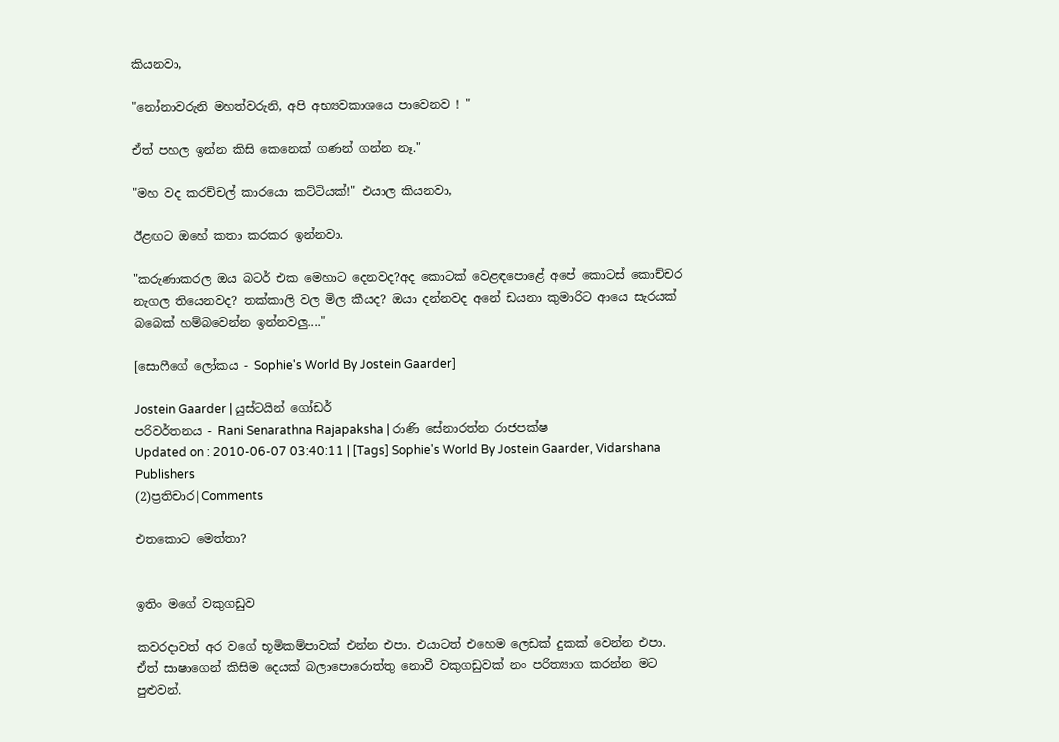කියනවා,

"නෝනාවරුනි මහත්වරුනි, අපි අභ්‍යවකාශයෙ පාවෙනව ! "

ඒත් පහල ඉන්න කිසි කෙනෙක් ගණන් ගන්න නෑ."

"මහ වද කරච්චල් කා‍රයො කට්ටියක්!" එයාල කියනවා,

ඊළඟට ඔහේ කතා කරකර ඉන්නවා.

"කරුණාකරල ඔය බටර් එක මෙහාට දෙනවද?අද කොටක් වෙළඳපොළේ අපේ කොටස් කොච්චර නැගල තියෙනවද? තක්කාලි වල මිල කීයද? ඔයා දන්නවද අනේ ඩයනා කුමාරිට ආයෙ සැරයක් බබෙක් හම්බවෙන්න ඉන්නවලු...."

[සොෆීගේ ලෝකය - Sophie's World By Jostein Gaarder]

Jostein Gaarder | යුස්ටයින් ගෝඩර්
පරිවර්තනය - Rani Senarathna Rajapaksha | රාණි සේනාරත්න රාජපක්ෂ
Updated on : 2010-06-07 03:40:11 | [Tags] Sophie's World By Jostein Gaarder, Vidarshana Publishers
(2)ප්‍රතිචාර|Comments

එතකොට මෙත්තා?


ඉතිං මගේ වකුගඩුව

කවරදාවත් අර වගේ භූමිකම්පාවක් එන්න එපා. එයාටත් එහෙම ලෙඩක් දුකක් වෙන්න එපා. ඒත් සාෂාගෙන් කිසිම දෙයක් බලාපොරොත්තු නොවී වකුගඩුවක් නං පරිත්‍යාග කරන්න මට පුළුවන්.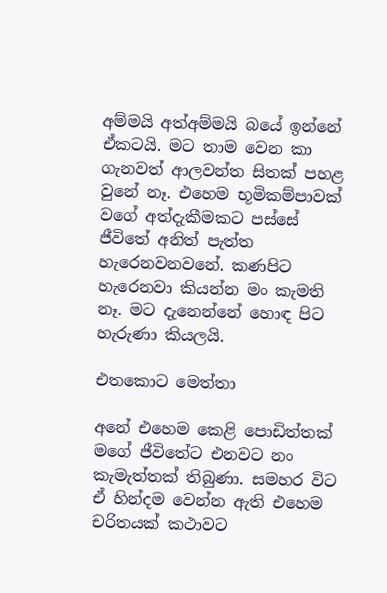අම්මයි අත්අම්මයි බයේ ඉන්නේ ඒකටයි. මට තාම වෙන කා ගැනවත් ආලවන්ත සිතක් පහළ වුනේ නෑ. එහෙම භූමිකම්පාවක් වගේ අත්දැකීමකට පස්සේ ජීවිතේ අනිත් පැත්ත හැරෙනවනවනේ. කණපිට හැරෙනවා කියන්න මං කැමති නෑ. මට දැනෙන්නේ හොඳ පිට හැරුණා කියලයි.

එතකොට මෙත්තා

අනේ එහෙම කෙළි පොඩිත්තක් මගේ ජීවිතේට එනවට නං කැමැත්තක් තිබුණා. සමහර විට ඒ හින්දම වෙන්න ඇති එහෙම චරිතයක් කථාවට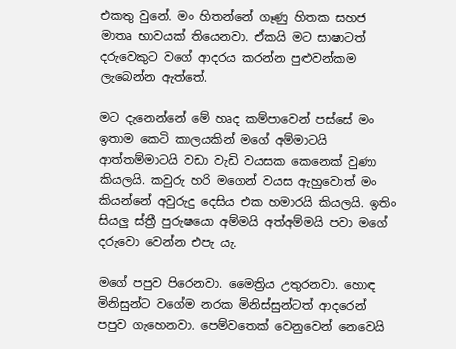එකතු වුනේ. මං හිතන්නේ ගෑණු හිතක සහජ මාතෘ භාවයක් තියෙනවා. ඒකයි මට සාෂාටත් දරුවෙකුට වගේ ආදරය කරන්න පුළුවන්කම ලැබෙන්න ඇත්තේ.

මට දැනෙන්නේ මේ හෘද කම්පාවෙන් පස්සේ මං ඉතාම කෙටි කාලයකින් මගේ අම්මාටයි ආත්තම්මාටයි වඩා වැඩි වයසක කෙනෙක් වුණා කියලයි. කවුරු හරි මගෙන් වයස ඇහුවොත් මං කියන්නේ අවුරුදු දෙසිය එක හමාරයි කියලයි. ඉතිං සියලු ස්ත්‍රී පුරුෂයො අම්මයි අත්අම්මයි පවා මගේ දරුවො වෙන්න එපැ යැ.

මගේ පපුව පිරෙනවා. මෛත්‍රිය උතුරනවා. හොඳ මිනිසුන්ට වගේම නරක මිනිස්සුන්ටත් ආදරෙන් පපුව ගැහෙනවා. පෙම්වතෙක් වෙනුවෙන් නෙවෙයි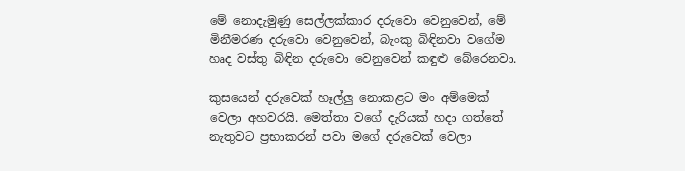මේ නොදැමුණු සෙල්ලක්කාර දරුවො වෙනුවෙන්, මේ මිනීමරණ දරුවො වෙනුවෙන්, බැංකු බිඳිනවා වගේම හෘද වස්තු බිඳින දරුවො වෙනුවෙන් කඳුළු බේරෙනවා.

කුසයෙන් දරුවෙක් හෑල්ලු නොකළට මං අම්මෙක් වෙලා අහවරයි. මෙත්තා වගේ දැරියක් හදා ගත්තේ නැතුවට ප්‍රභාකරන් පවා මගේ දරුවෙක් වෙලා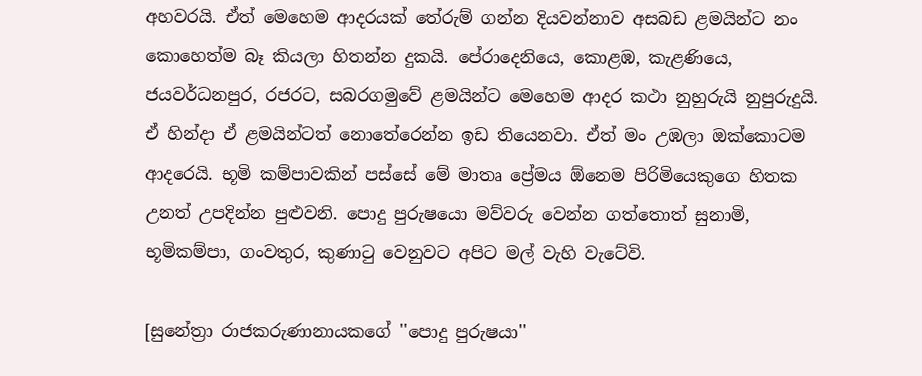අහවරයි. ඒත් මෙහෙම ආදරයක් තේරුම් ගන්න දියවන්නාව අසබඩ ළමයින්ට නං කොහෙත්ම බෑ කියලා හිතන්න දුකයි. පේරාදෙනියෙ, කොළඹ, කැළණියෙ, ජයවර්ධනපුර, රජරට, සබරගමුවේ ළමයින්ට මෙහෙම ආදර කථා නුහුරුයි නුපුරුදුයි. ඒ හින්දා ඒ ළමයින්ටත් නොතේරෙන්න ඉඩ තියෙනවා. ඒත් මං උඹලා ඔක්කොටම ආදරෙයි. භූමි කම්පාවකින් පස්සේ මේ මාතෘ ප්‍රේමය ඕනෙම පිරිමියෙකුගෙ හිතක උනත් උපදින්න පුළුවනි. පොදු පුරුෂයො මව්වරු වෙන්න ගත්තොත් සුනාමි, භූමිකම්පා, ගංවතුර, කුණාටු වෙනුවට අපිට මල් වැහි වැටේවි.

[සුනේත්‍රා රාජකරුණානායකගේ ''පොදු පුරුෂයා''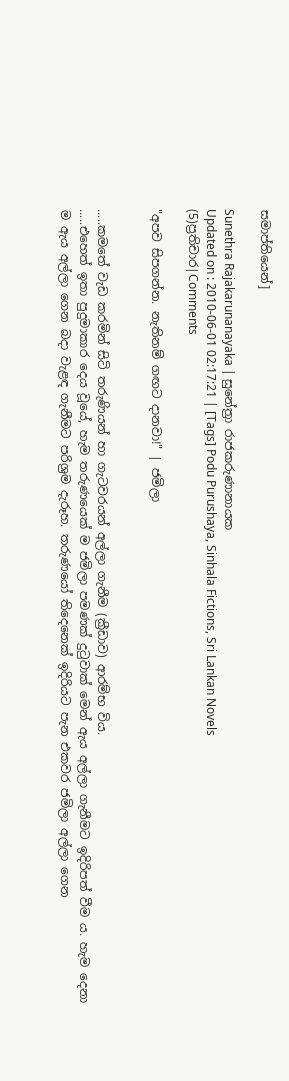සමාප්තියෙන්]

Sunethra Rajakarunanayaka | සුනේත්‍රා රාජකරුණානායක
Updated on : 2010-06-01 02:17:21 | [Tags] Podu Purushaya, Sinhala Fictions, Sri Lankan Novels
(5)ප්‍රතිචාර|Comments

"අපව සිපගන්න. නැතිනම් ගඟට දානවා!" | ජමිලා


.....කමතේ වැඩ කරමින් සිටි තරුණියන් හා ගැටවරයන් අල්ලා ගැනීම (ක්‍රීඩාව) ආරම්භ විය.
.....එහෙත් ඉතා පුදුමාකාර දෙය වූයේ, හැම තරුණයෙක් ම ජමිලා පමණක් දුටුවාක් මෙන් ඇය අල්ලා ගැනීමට ඉදිරිපත් වීම ය. හැම දෙනා ම ඇය අල්ලා ගෙන බදා වැළඳ ගැනීමට පරිශ්‍රම දැරූහ. තරුණයෝ තිදෙනෙක් ඉදිරියට පැන එකවර ජමිලා අල්ලා ගෙන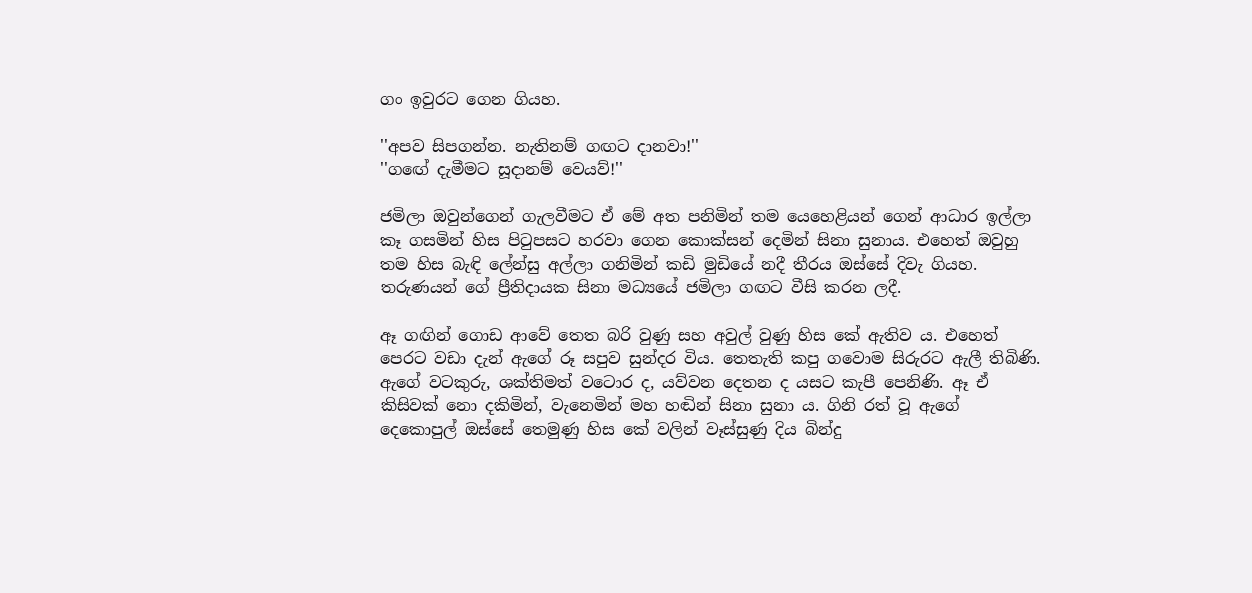ගං ඉවුරට ගෙන ගියහ.

''අපව සිපගන්න. නැතිනම් ගඟට දානවා!''
''ගඟේ දැමීමට සූදානම් වෙයව්!''

ජමිලා ඔවුන්ගෙන් ගැලවීමට ඒ මේ අත පනිමින් තම යෙහෙළියන් ගෙන් ආධාර ඉල්ලා කෑ ගසමින් හිස පිටුපසට හරවා ගෙන කොක්සන් දෙමින් සිනා සුනාය. එහෙත් ඔවුහු තම හිස බැඳි ලේන්සු අල්ලා ගනිමින් කඩි මුඩියේ නදී තීරය ඔස්සේ දිවැ ගියහ. තරුණයන් ගේ ප්‍රීතිදායක සිනා මධ්‍යයේ ජමිලා ගඟට වීසි කරන ලදී.

ඈ ගඟින් ගොඩ ආවේ තෙත බරි වුණු සහ අවුල් වුණු හිස කේ ඇතිව ය. එහෙත් පෙරට වඩා දැන් ඇගේ රූ සපුව සුන්දර විය. තෙතැති කපු ගවොම සිරුරට ඇලී තිබිණි. ඇගේ වටකුරු, ශක්තිමත් වටොර ද, යව්වන දෙතන ද යසට කැපී පෙනිණි. ඈ ඒ කිසිවක් නො දකිමින්, වැනෙමින් මහ හඬින් සිනා සුනා ය. ගිනි රත් වූ ඇගේ දෙකොපුල් ඔස්සේ තෙමුණු හිස කේ වලින් වෑස්සුණු දිය බින්දු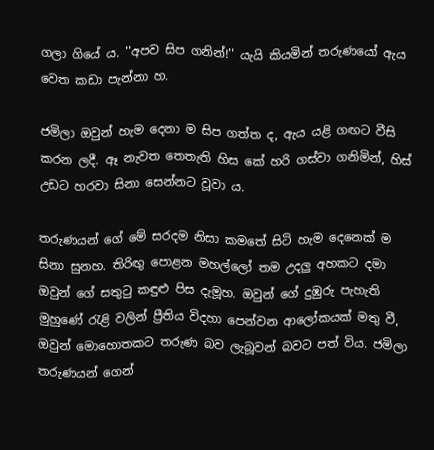ගලා ගියේ ය. ''අපව සිප ගනින්!'' යැයි කියමින් තරුණයෝ ඇය වෙත කඩා පැන්නා හ.

ජමිලා ඔවුන් හැම දෙනා ම සිප ගත්ත ද, ඇය යළි ගඟට වීසි කරන ලදී. ඈ නැවත තෙතැති හිස කේ හරි ගස්වා ගනිමින්, හිස් උඩට හරවා සිනා සෙන්නට වූවා ය.

තරුණයන් ගේ මේ සරදම නිසා කමතේ සිටි හැම දෙනෙක් ම සිනා සුනහ. තිරිඟු පොළන මහල්ලෝ තම උදලු අහකට දමා ඔවුන් ගේ සතුටු කඳුළු පිස දැමූහ. ඔවුන් ගේ දුඹුරු පැහැති මුහුණේ රැළි වලින් ප්‍රීතිය විදහා පෙන්වන ආලෝකයක් මතු වී, ඔවුන් මොහොතකට තරුණ බව ලැබූවන් බවට පත් විය. ජමිලා තරුණයන් ගෙන්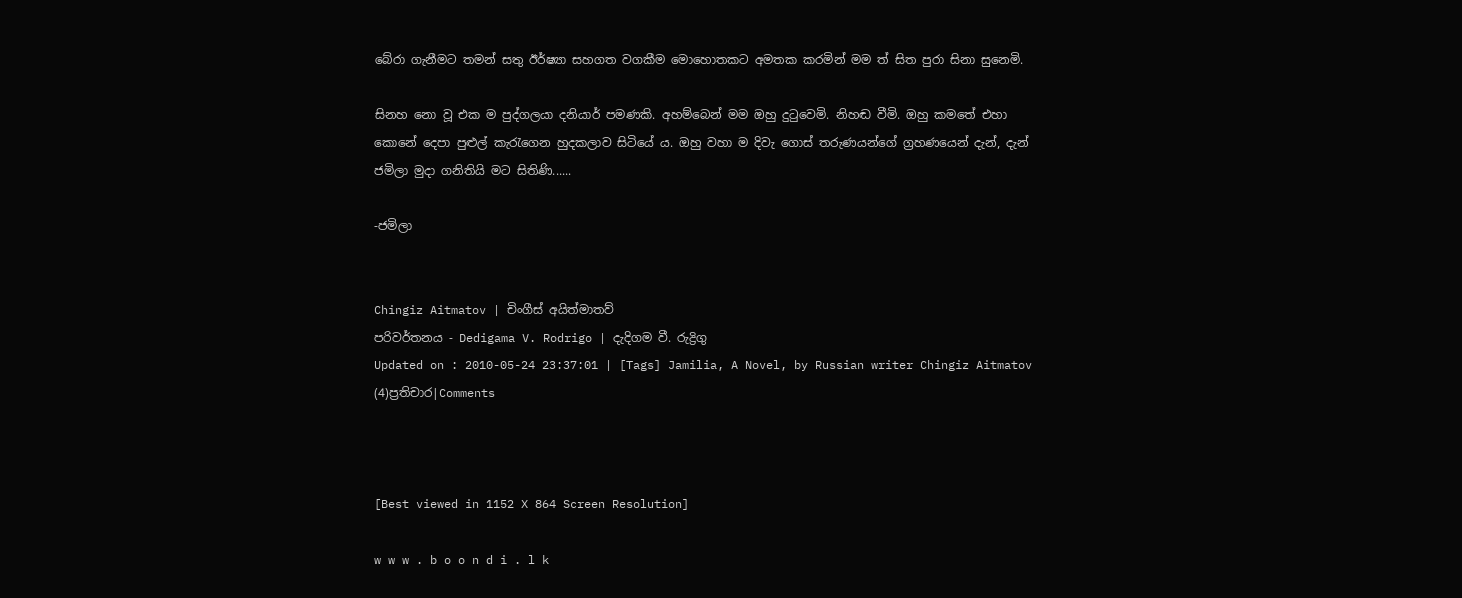බේරා ගැනීමට තමන් සතු ඊර්ෂ්‍යා සහගත වගකීම මොහොතකට අමතක කරමින් මම ත් සිත පුරා සිනා සුනෙමි.

සිනහ නො වූ එක ම පුද්ගලයා දනියාර් පමණකි. අහම්බෙන් මම ඔහු දුටුවෙමි. නිහඬ වීමි. ඔහු කමතේ එහා කොනේ දෙපා පුළුල් කැරැගෙන හුදකලාව සිටියේ ය. ඔහු වහා ම දිවැ ගොස් තරුණයන්ගේ ග්‍රහණයෙන් දැන්, දැන් ජමිලා මුදා ගනිතියි මට සිතිණි......

-ජමිලා


Chingiz Aitmatov | චිංගීස් අයිත්මාතව්
පරිවර්තනය - Dedigama V. Rodrigo | දැදිගම වී. රුද්‍රිගු
Updated on : 2010-05-24 23:37:01 | [Tags] Jamilia, A Novel, by Russian writer Chingiz Aitmatov
(4)ප්‍රතිචාර|Comments



[Best viewed in 1152 X 864 Screen Resolution]

w w w . b o o n d i . l k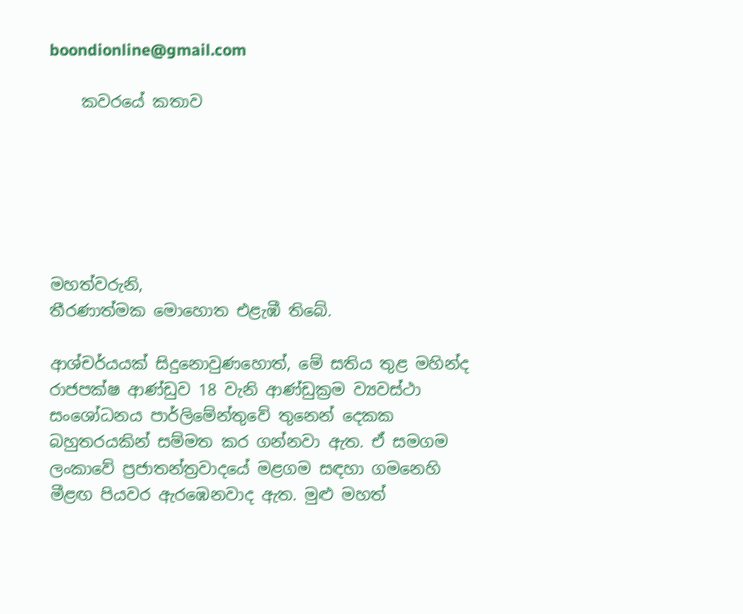boondionline@gmail.com

    කවරයේ කතාව






මහත්වරුනි,
තීරණාත්මක මොහොත එළැඹී තිබේ.

ආශ්චර්යයක් සිදුනොවුණහොත්, මේ සතිය තුළ මහින්ද රාජපක්ෂ ආණ්ඩුව 18 වැනි ආණ්ඩුක්‍රම ව්‍යවස්ථා සංශෝධනය පාර්ලිමේන්තුවේ තුනෙන් දෙකක බහුතරයකින් සම්මත කර ගන්නවා ඇත. ඒ සමගම ලංකාවේ ප්‍රජාතන්ත්‍රවාදයේ මළගම සඳහා ගමනෙහි මීළඟ පියවර ඇරඹෙනවාද ඇත. මුළු මහත්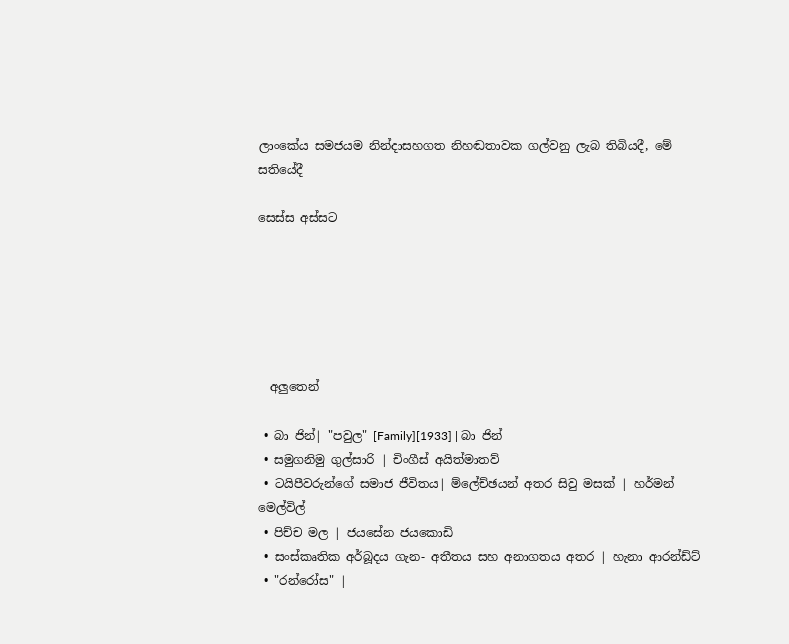ලාංකේය සමජයම නින්දාසහගත නිහඬතාවක ගල්වනු ලැබ තිබියදී, මේ සතියේදී

සෙස්ස අස්සට






  අලුතෙන්

 • බා ජින්| "පවුල" [Family][1933] | බා ජින්
 • සමුගනිමු ගුල්සාරි | චිංගීස් අයිත්මාතව්
 • ටයිපීවරුන්ගේ සමාජ ජීවිතය| ම්ලේච්ඡයන් අතර සිවු මසක් | හර්මන් මෙල්විල්
 • පිච්ච මල | ජයසේන ජයකොඩි
 • සංස්කෘතික අර්බූදය ගැන- අතීතය සහ අනාගතය අතර | හැනා ආරන්ඩ්ට්
 • "රන්රෝස" |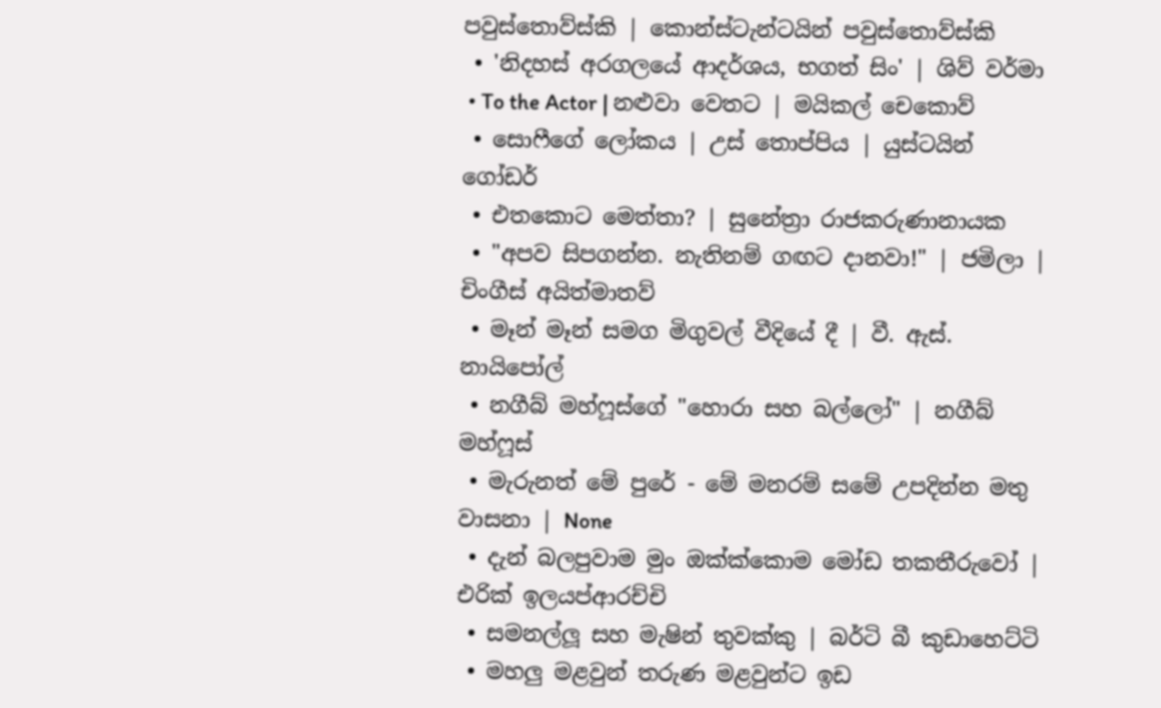පවුස්තොව්ස්කි | කොන්ස්ටැන්ටයින් පවුස්තොව්ස්කි
 • 'නිදහස් අරගලයේ ආදර්ශය, භගත් සිං' | ශිව් වර්මා
 • To the Actor | නළුවා වෙතට | මයිකල් චෙකොව්
 • සොෆීගේ ලෝකය | උස් තොප්පිය | යුස්ටයින් ගෝඩර්
 • එතකොට මෙත්තා? | සුනේත්‍රා රාජකරුණානායක
 • "අපව සිපගන්න. නැතිනම් ගඟට දානවා!" | ජමිලා | චිංගීස් අයිත්මාතව්
 • මෑන් මෑන් සමග මිගුවල් වීදියේ දී | වී. ඇස්. නායිපෝල්
 • නගීබ් මහ්ෆූස්ගේ "හොරා සහ බල්ලෝ" | නගීබ් මහ්ෆූස්
 • මැරුනත් මේ පුරේ - මේ මනරම් සමේ උපදින්න මතු වාසනා | None
 • දැන් බලපුවාම මුං ඔක්ක්කොම මෝඩ තකතීරුවෝ | එරික් ඉලයප්ආරච්චි
 • සමනල්ලූ සහ මැෂින් තුවක්කු | බර්ටි බී කුඩාහෙට්ටි
 • මහලු මළවුන් තරුණ මළවුන්ට ඉඩ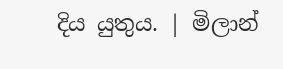දිය යුතුය. | මිලාන්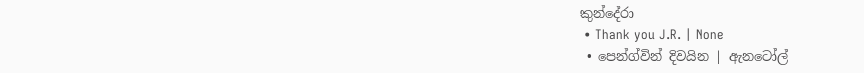කුන්දේරා
 • Thank you J.R. | None
 • පෙන්ග්වින් දිවයින | ඇනටෝල්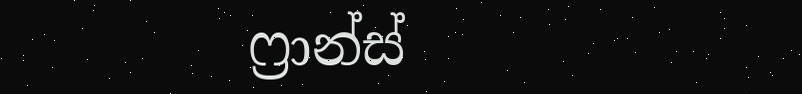ෆ්‍රාන්ස්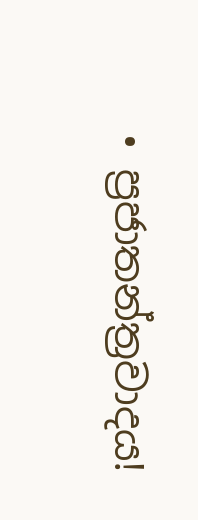• ප්‍රජාතන්ත්‍රවාදය!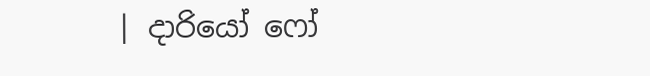| දාරියෝ ෆෝ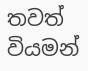තවත් වියමන්